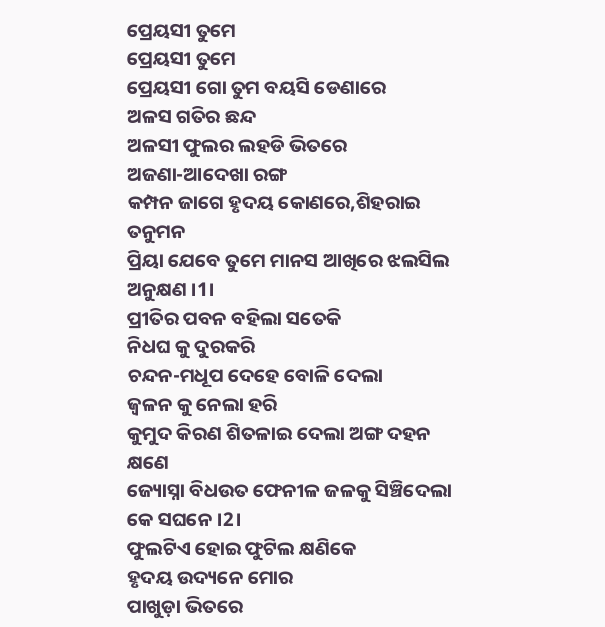ପ୍ରେୟସୀ ତୁମେ
ପ୍ରେୟସୀ ତୁମେ
ପ୍ରେୟସୀ ଗୋ ତୁମ ବୟସି ଡେଣାରେ
ଅଳସ ଗତିର ଛନ୍ଦ
ଅଳସୀ ଫୁଲର ଲହଡି ଭିତରେ
ଅଜଣା-ଆଦେଖା ରଙ୍ଗ
କମ୍ପନ ଜାଗେ ହୃଦୟ କୋଣରେ,ଶିହରାଇ ତନୁମନ
ପ୍ରିୟା ଯେବେ ତୁମେ ମାନସ ଆଖିରେ ଝଲସିଲ ଅନୁକ୍ଷଣ ।1।
ପ୍ରୀତିର ପବନ ବହିଲା ସତେକି
ନିଧଘ କୁ ଦୁରକରି
ଚନ୍ଦନ-ମଧୂପ ଦେହେ ବୋଳି ଦେଲା
ଜ୍ବଳନ କୁ ନେଲା ହରି
କୁମୁଦ କିରଣ ଶିତଳାଇ ଦେଲା ଅଙ୍ଗ ଦହନ କ୍ଷଣେ
ଜ୍ୟୋସ୍ନା ବିଧଉତ ଫେନୀଳ ଜଳକୁ ସିଞ୍ଚିଦେଲା କେ ସଘନେ ।2।
ଫୁଲଟିଏ ହୋଇ ଫୁଟିଲ କ୍ଷଣିକେ
ହୃଦୟ ଉଦ୍ୟନେ ମୋର
ପାଖୁଡ଼ା ଭିତରେ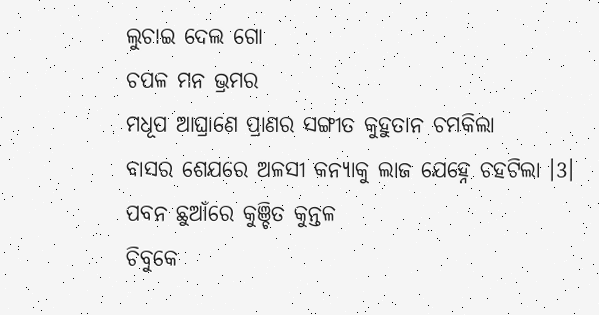ଲୁଚାଇ ଦେଲ ଗୋ
ଚପଳ ମନ ଭ୍ରମର
ମଧୂପ ଆଘ୍ରାଣେ ପ୍ରାଣର ସଙ୍ଗୀତ କୁହୁତାନ ଚମକିଲା
ବାସର ଶେଯରେ ଅଳସୀ କନ୍ୟାକୁ ଲାଜ ଯେହ୍ନେ ଚହଟିଲା ।3।
ପବନ ଛୁଆଁରେ କୁଞ୍ଚିତ କୁନ୍ତଳ
ଚିବୁକେ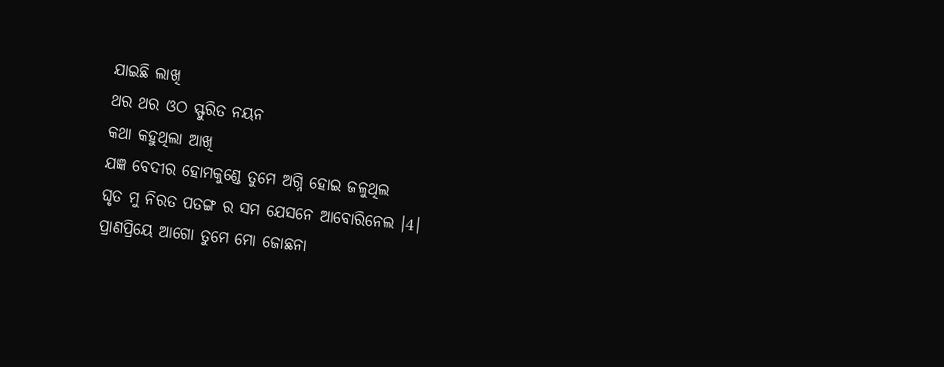ଯାଇଛି ଲାଖି
ଥର ଥର ଓଠ ସ୍ଫୁରିତ ନୟନ
କଥା କହୁଥିଲା ଆଖି
ଯଜ୍ଞ ବେଦୀର ହୋମକୁଣ୍ଡେ ତୁମେ ଅଗ୍ନି ହୋଇ ଜଳୁଥିଲ
ଘୃତ ମୁ ନିରତ ପତଙ୍ଗ ର ସମ ଯେସନେ ଆବୋରିନେଲ ।4।
ପ୍ରାଣପ୍ରିୟେ ଆଗୋ ତୁମେ ମୋ ଜୋଛନା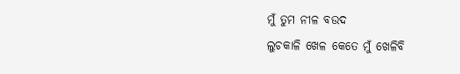ମୁଁ ତୁମ ନୀଳ ବଉଦ
ଲୁଚକାଳି ଖେଳ କେତେ ମୁଁ ଖେଳିବି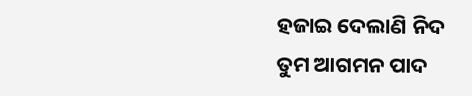ହଜାଇ ଦେଲାଣି ନିଦ
ତୁମ ଆଗମନ ପାଦ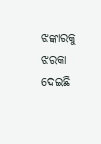ଝଙ୍କାରକୁ ଝରକା ଦେଇଛି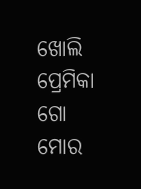ଖୋଲି
ପ୍ରେମିକା ଗୋ ମୋର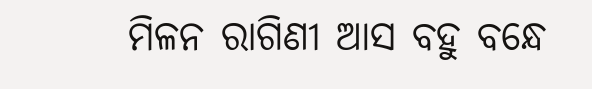ମିଳନ ରାଗିଣୀ ଆସ ବହୁ ବନ୍ଧେ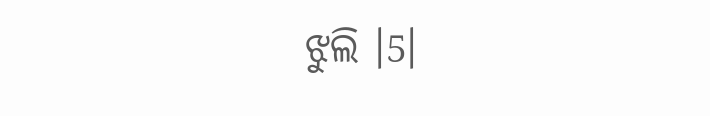ଝୁଲି ।5।